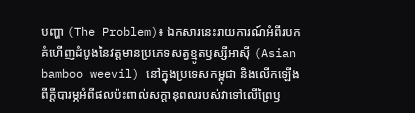បញ្ហា (The Problem)៖ ឯកសារនេះរាយការណ៍អំពីរបកគំហើញដំបូងនៃវត្តមានប្រភេទសត្វខ្មូតឫស្សីអាស៊ី (Asian bamboo weevil) នៅក្នុងប្រទេសកម្ពុជា និងលើកឡើងពីក្តីបារម្ភអំពីផលប៉ះពាល់សក្តានុពលរបស់វាទៅលើព្រៃឫ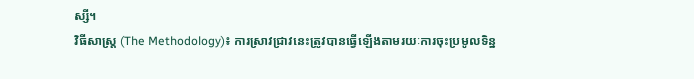ស្សី។
វិធីសាស្ត្រ (The Methodology)៖ ការស្រាវជ្រាវនេះត្រូវបានធ្វើឡើងតាមរយៈការចុះប្រមូលទិន្ន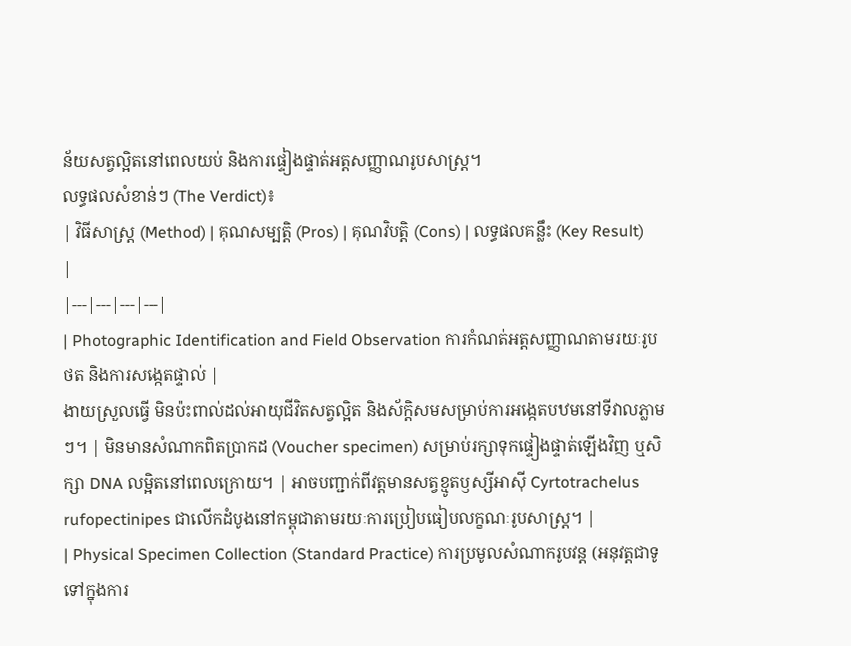ន័យសត្វល្អិតនៅពេលយប់ និងការផ្ទៀងផ្ទាត់អត្តសញ្ញាណរូបសាស្ត្រ។
លទ្ធផលសំខាន់ៗ (The Verdict)៖
| វិធីសាស្ត្រ (Method) | គុណសម្បត្តិ (Pros) | គុណវិបត្តិ (Cons) | លទ្ធផលគន្លឹះ (Key Result) |
|---|---|---|---|
| Photographic Identification and Field Observation ការកំណត់អត្តសញ្ញាណតាមរយៈរូបថត និងការសង្កេតផ្ទាល់ |
ងាយស្រួលធ្វើ មិនប៉ះពាល់ដល់អាយុជីវិតសត្វល្អិត និងស័ក្តិសមសម្រាប់ការអង្កេតបឋមនៅទីវាលភ្លាមៗ។ | មិនមានសំណាកពិតប្រាកដ (Voucher specimen) សម្រាប់រក្សាទុកផ្ទៀងផ្ទាត់ឡើងវិញ ឬសិក្សា DNA លម្អិតនៅពេលក្រោយ។ | អាចបញ្ជាក់ពីវត្តមានសត្វខ្មូតឫស្សីអាស៊ី Cyrtotrachelus rufopectinipes ជាលើកដំបូងនៅកម្ពុជាតាមរយៈការប្រៀបធៀបលក្ខណៈរូបសាស្ត្រ។ |
| Physical Specimen Collection (Standard Practice) ការប្រមូលសំណាករូបវន្ត (អនុវត្តជាទូទៅក្នុងការ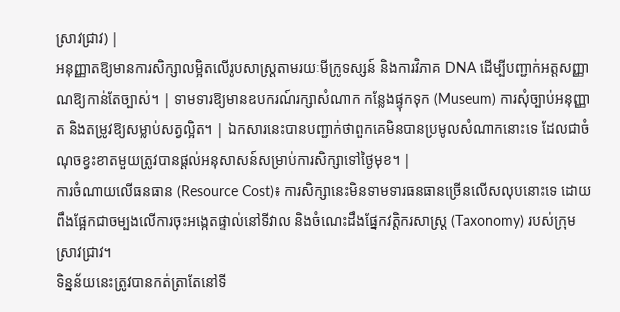ស្រាវជ្រាវ) |
អនុញ្ញាតឱ្យមានការសិក្សាលម្អិតលើរូបសាស្ត្រតាមរយៈមីក្រូទស្សន៍ និងការវិភាគ DNA ដើម្បីបញ្ជាក់អត្តសញ្ញាណឱ្យកាន់តែច្បាស់។ | ទាមទារឱ្យមានឧបករណ៍រក្សាសំណាក កន្លែងផ្ទុកទុក (Museum) ការសុំច្បាប់អនុញ្ញាត និងតម្រូវឱ្យសម្លាប់សត្វល្អិត។ | ឯកសារនេះបានបញ្ជាក់ថាពួកគេមិនបានប្រមូលសំណាកនោះទេ ដែលជាចំណុចខ្វះខាតមួយត្រូវបានផ្តល់អនុសាសន៍សម្រាប់ការសិក្សាទៅថ្ងៃមុខ។ |
ការចំណាយលើធនធាន (Resource Cost)៖ ការសិក្សានេះមិនទាមទារធនធានច្រើនលើសលុបនោះទេ ដោយពឹងផ្អែកជាចម្បងលើការចុះអង្កេតផ្ទាល់នៅទីវាល និងចំណេះដឹងផ្នែកវត្តិករសាស្ត្រ (Taxonomy) របស់ក្រុមស្រាវជ្រាវ។
ទិន្នន័យនេះត្រូវបានកត់ត្រាតែនៅទី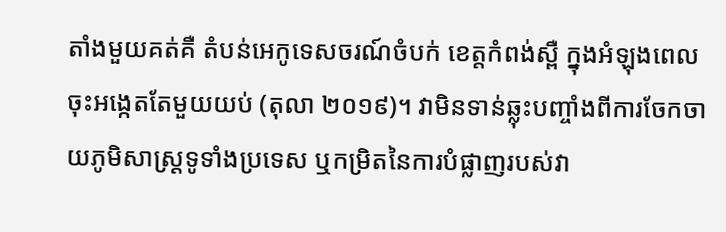តាំងមួយគត់គឺ តំបន់អេកូទេសចរណ៍ចំបក់ ខេត្តកំពង់ស្ពឺ ក្នុងអំឡុងពេលចុះអង្កេតតែមួយយប់ (តុលា ២០១៩)។ វាមិនទាន់ឆ្លុះបញ្ចាំងពីការចែកចាយភូមិសាស្ត្រទូទាំងប្រទេស ឬកម្រិតនៃការបំផ្លាញរបស់វា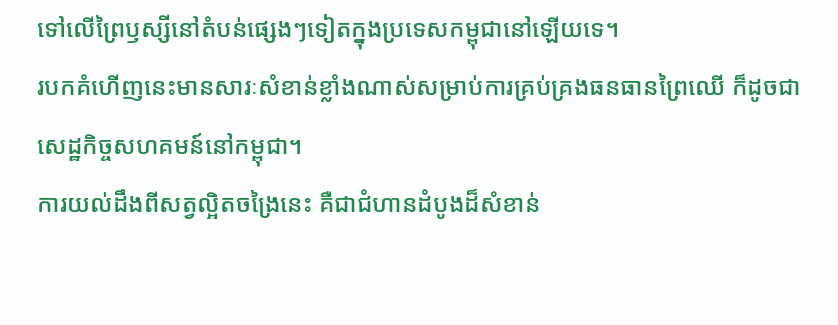ទៅលើព្រៃឫស្សីនៅតំបន់ផ្សេងៗទៀតក្នុងប្រទេសកម្ពុជានៅឡើយទេ។
របកគំហើញនេះមានសារៈសំខាន់ខ្លាំងណាស់សម្រាប់ការគ្រប់គ្រងធនធានព្រៃឈើ ក៏ដូចជាសេដ្ឋកិច្ចសហគមន៍នៅកម្ពុជា។
ការយល់ដឹងពីសត្វល្អិតចង្រៃនេះ គឺជាជំហានដំបូងដ៏សំខាន់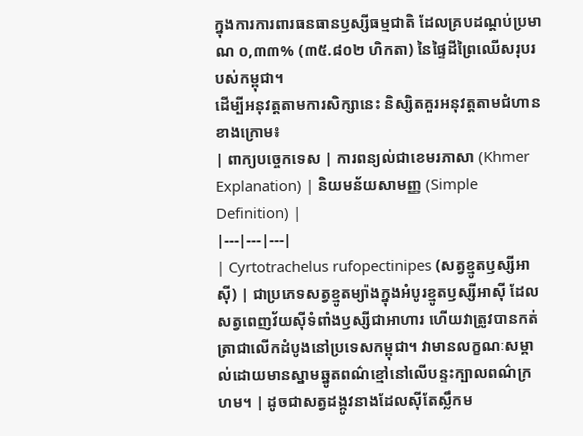ក្នុងការការពារធនធានឫស្សីធម្មជាតិ ដែលគ្របដណ្តប់ប្រមាណ ០,៣៣% (៣៥.៨០២ ហិកតា) នៃផ្ទៃដីព្រៃឈើសរុបរបស់កម្ពុជា។
ដើម្បីអនុវត្តតាមការសិក្សានេះ និស្សិតគួរអនុវត្តតាមជំហានខាងក្រោម៖
| ពាក្យបច្ចេកទេស | ការពន្យល់ជាខេមរភាសា (Khmer Explanation) | និយមន័យសាមញ្ញ (Simple Definition) |
|---|---|---|
| Cyrtotrachelus rufopectinipes (សត្វខ្មូតឫស្សីអាស៊ី) | ជាប្រភេទសត្វខ្មូតម្យ៉ាងក្នុងអំបូរខ្មូតឫស្សីអាស៊ី ដែលសត្វពេញវ័យស៊ីទំពាំងឫស្សីជាអាហារ ហើយវាត្រូវបានកត់ត្រាជាលើកដំបូងនៅប្រទេសកម្ពុជា។ វាមានលក្ខណៈសម្គាល់ដោយមានស្នាមឆ្នូតពណ៌ខ្មៅនៅលើបន្ទះក្បាលពណ៌ក្រហម។ | ដូចជាសត្វដង្កូវនាងដែលស៊ីតែស្លឹកម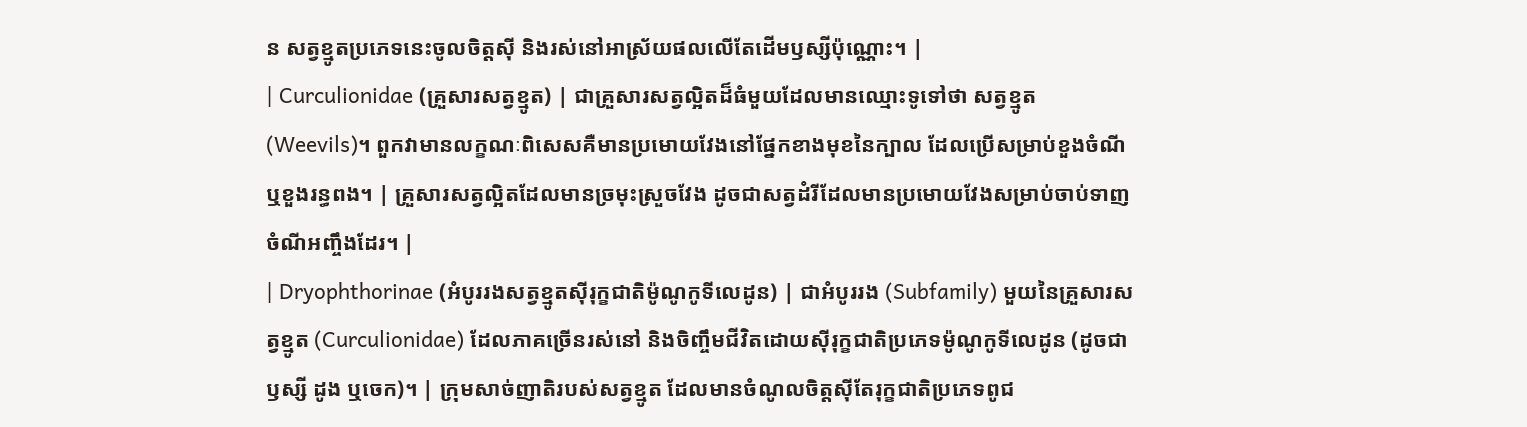ន សត្វខ្មូតប្រភេទនេះចូលចិត្តស៊ី និងរស់នៅអាស្រ័យផលលើតែដើមឫស្សីប៉ុណ្ណោះ។ |
| Curculionidae (គ្រួសារសត្វខ្មូត) | ជាគ្រួសារសត្វល្អិតដ៏ធំមួយដែលមានឈ្មោះទូទៅថា សត្វខ្មូត (Weevils)។ ពួកវាមានលក្ខណៈពិសេសគឺមានប្រមោយវែងនៅផ្នែកខាងមុខនៃក្បាល ដែលប្រើសម្រាប់ខួងចំណី ឬខួងរន្ធពង។ | គ្រួសារសត្វល្អិតដែលមានច្រមុះស្រួចវែង ដូចជាសត្វដំរីដែលមានប្រមោយវែងសម្រាប់ចាប់ទាញចំណីអញ្ចឹងដែរ។ |
| Dryophthorinae (អំបូររងសត្វខ្មូតស៊ីរុក្ខជាតិម៉ូណូកូទីលេដូន) | ជាអំបូររង (Subfamily) មួយនៃគ្រួសារសត្វខ្មូត (Curculionidae) ដែលភាគច្រើនរស់នៅ និងចិញ្ចឹមជីវិតដោយស៊ីរុក្ខជាតិប្រភេទម៉ូណូកូទីលេដូន (ដូចជាឫស្សី ដូង ឬចេក)។ | ក្រុមសាច់ញាតិរបស់សត្វខ្មូត ដែលមានចំណូលចិត្តស៊ីតែរុក្ខជាតិប្រភេទពូជ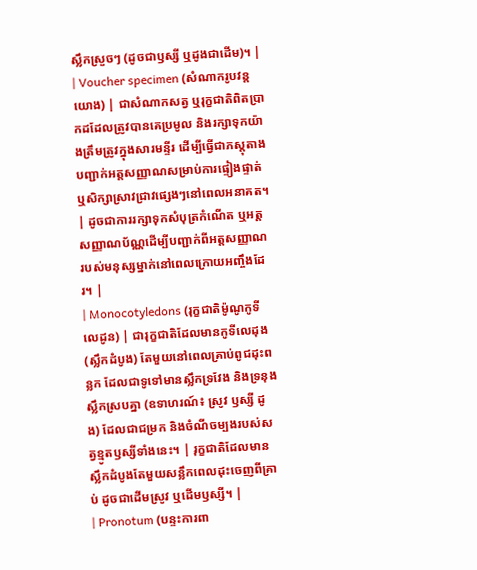ស្លឹកស្រួចៗ (ដូចជាឫស្សី ឬដូងជាដើម)។ |
| Voucher specimen (សំណាករូបវន្តយោង) | ជាសំណាកសត្វ ឬរុក្ខជាតិពិតប្រាកដដែលត្រូវបានគេប្រមូល និងរក្សាទុកយ៉ាងត្រឹមត្រូវក្នុងសារមន្ទីរ ដើម្បីធ្វើជាភស្តុតាងបញ្ជាក់អត្តសញ្ញាណសម្រាប់ការផ្ទៀងផ្ទាត់ ឬសិក្សាស្រាវជ្រាវផ្សេងៗនៅពេលអនាគត។ | ដូចជាការរក្សាទុកសំបុត្រកំណើត ឬអត្តសញ្ញាណប័ណ្ណដើម្បីបញ្ជាក់ពីអត្តសញ្ញាណរបស់មនុស្សម្នាក់នៅពេលក្រោយអញ្ចឹងដែរ។ |
| Monocotyledons (រុក្ខជាតិម៉ូណូកូទីលេដូន) | ជារុក្ខជាតិដែលមានកូទីលេដុង (ស្លឹកដំបូង) តែមួយនៅពេលគ្រាប់ពូជដុះពន្លក ដែលជាទូទៅមានស្លឹកទ្រវែង និងទ្រនុងស្លឹកស្របគ្នា (ឧទាហរណ៍៖ ស្រូវ ឫស្សី ដូង) ដែលជាជម្រក និងចំណីចម្បងរបស់សត្វខ្មូតឫស្សីទាំងនេះ។ | រុក្ខជាតិដែលមានស្លឹកដំបូងតែមួយសន្លឹកពេលដុះចេញពីគ្រាប់ ដូចជាដើមស្រូវ ឬដើមឫស្សី។ |
| Pronotum (បន្ទះការពា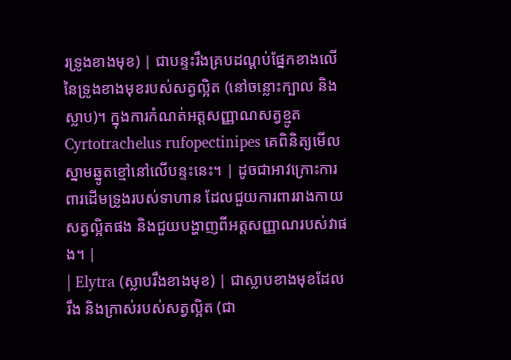រទ្រូងខាងមុខ) | ជាបន្ទះរឹងគ្របដណ្ដប់ផ្នែកខាងលើនៃទ្រូងខាងមុខរបស់សត្វល្អិត (នៅចន្លោះក្បាល និងស្លាប)។ ក្នុងការកំណត់អត្តសញ្ញាណសត្វខ្មូត Cyrtotrachelus rufopectinipes គេពិនិត្យមើលស្នាមឆ្នូតខ្មៅនៅលើបន្ទះនេះ។ | ដូចជាអាវក្រោះការពារដើមទ្រូងរបស់ទាហាន ដែលជួយការពាររាងកាយសត្វល្អិតផង និងជួយបង្ហាញពីអត្តសញ្ញាណរបស់វាផង។ |
| Elytra (ស្លាបរឹងខាងមុខ) | ជាស្លាបខាងមុខដែលរឹង និងក្រាស់របស់សត្វល្អិត (ជា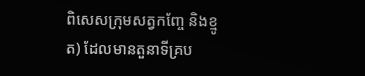ពិសេសក្រុមសត្វកញ្ចែ និងខ្មូត) ដែលមានតួនាទីគ្រប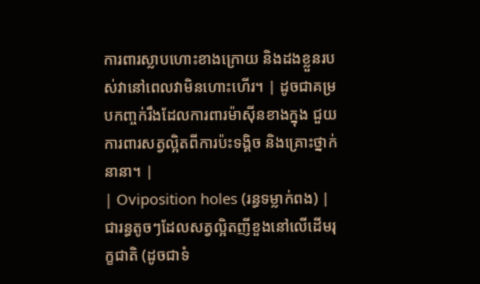ការពារស្លាបហោះខាងក្រោយ និងដងខ្លួនរបស់វានៅពេលវាមិនហោះហើរ។ | ដូចជាគម្របកញ្ចក់រឹងដែលការពារម៉ាស៊ីនខាងក្នុង ជួយការពារសត្វល្អិតពីការប៉ះទង្គិច និងគ្រោះថ្នាក់នានា។ |
| Oviposition holes (រន្ធទម្លាក់ពង) | ជារន្ធតូចៗដែលសត្វល្អិតញីខួងនៅលើដើមរុក្ខជាតិ (ដូចជាទំ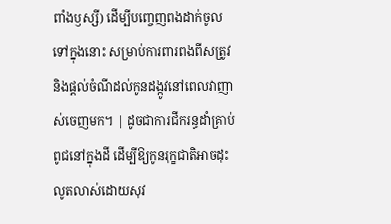ពាំងឫស្សី) ដើម្បីបញ្ចេញពងដាក់ចូលទៅក្នុងនោះ សម្រាប់ការពារពងពីសត្រូវ និងផ្ដល់ចំណីដល់កូនដង្កូវនៅពេលវាញាស់ចេញមក។ | ដូចជាការជីករន្ធដាំគ្រាប់ពូជនៅក្នុងដី ដើម្បីឱ្យកូនរុក្ខជាតិអាចដុះលូតលាស់ដោយសុវ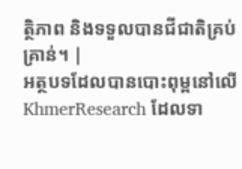ត្ថិភាព និងទទួលបានជីជាតិគ្រប់គ្រាន់។ |
អត្ថបទដែលបានបោះពុម្ពនៅលើ KhmerResearch ដែលទា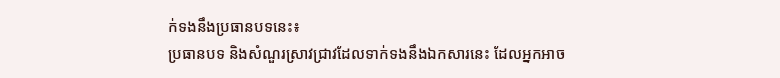ក់ទងនឹងប្រធានបទនេះ៖
ប្រធានបទ និងសំណួរស្រាវជ្រាវដែលទាក់ទងនឹងឯកសារនេះ ដែលអ្នកអាច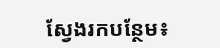ស្វែងរកបន្ថែម៖